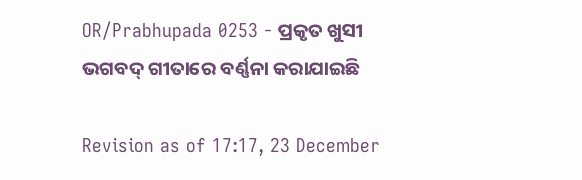OR/Prabhupada 0253 - ପ୍ରକୃତ ଖୁସୀ ଭଗବଦ୍ ଗୀତାରେ ବର୍ଣ୍ଣନା କରାଯାଇଛି

Revision as of 17:17, 23 December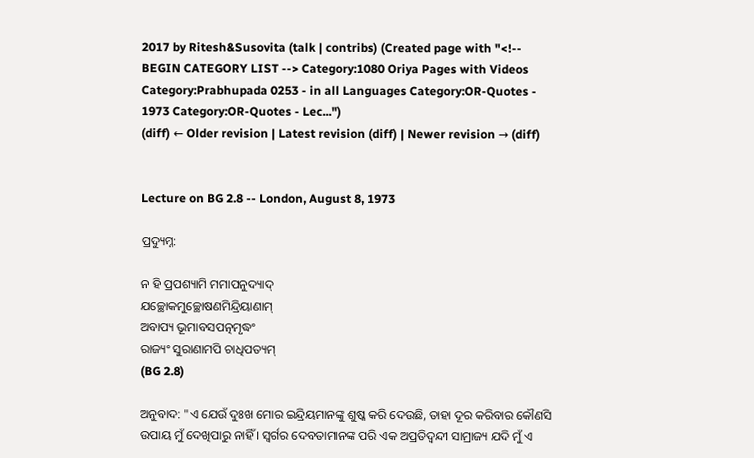2017 by Ritesh&Susovita (talk | contribs) (Created page with "<!-- BEGIN CATEGORY LIST --> Category:1080 Oriya Pages with Videos Category:Prabhupada 0253 - in all Languages Category:OR-Quotes - 1973 Category:OR-Quotes - Lec...")
(diff) ← Older revision | Latest revision (diff) | Newer revision → (diff)


Lecture on BG 2.8 -- London, August 8, 1973

ପ୍ରଦ୍ୟୁମ୍ନ:

ନ ହି ପ୍ରପଶ୍ୟାମି ମମାପନୁଦ୍ୟାଦ୍
ଯଚ୍ଛୋକମୁଚ୍ଛୋଷଣମିନ୍ଦ୍ରିୟାଣାମ୍
ଅବାପ୍ୟ ଭୂମାବସପତ୍ନମୃଦ୍ଧଂ
ରାଜ୍ୟଂ ସୁରାଣାମପି ଚାଧିପତ୍ୟମ୍
(BG 2.8)

ଅନୁବାଦ: "ଏ ଯେଉଁ ଦୁଃଖ ମୋର ଇନ୍ଦ୍ରିୟମାନଙ୍କୁ ଶୁଷ୍କ କରି ଦେଉଛି, ତାହା ଦୂର କରିବାର କୌଣସି ଉପାୟ ମୁଁ ଦେଖିପାରୁ ନାହିଁ । ସ୍ଵର୍ଗର ଦେବତାମାନଙ୍କ ପରି ଏକ ଅପ୍ରତିଦ୍ଵନ୍ଦୀ ସାମ୍ରାଜ୍ୟ ଯଦି ମୁଁ ଏ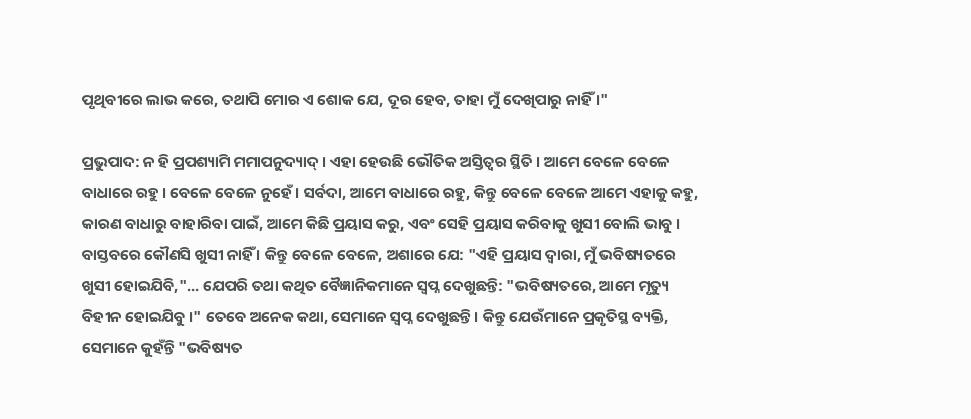ପୃଥିବୀରେ ଲାଭ କରେ, ତଥାପି ମୋର ଏ ଶୋକ ଯେ, ଦୂର ହେବ, ତାହା ମୁଁ ଦେଖିପାରୁ ନାହିଁ ।"

ପ୍ରଭୁପାଦ: ନ ହି ପ୍ରପଶ୍ୟାମି ମମାପନୁଦ୍ୟାଦ୍ । ଏହା ହେଉଛି ଭୌତିକ ଅସ୍ତିତ୍ଵର ସ୍ଥିତି । ଆମେ ବେଳେ ବେଳେ ବାଧାରେ ରହୁ । ବେଳେ ବେଳେ ନୁହେଁ । ସର୍ବଦା, ଆମେ ବାଧାରେ ରହୁ, କିନ୍ତୁ ବେଳେ ବେଳେ ଆମେ ଏହାକୁ କହୁ, କାରଣ ବାଧାରୁ ବାହାରିବା ପାଇଁ, ଆମେ କିଛି ପ୍ରୟାସ କରୁ, ଏବଂ ସେହି ପ୍ରୟାସ କରିବାକୁ ଖୁସୀ ବୋଲି ଭାବୁ । ବାସ୍ତବରେ କୌଣସି ଖୁସୀ ନାହିଁ । କିନ୍ତୁ ବେଳେ ବେଳେ, ଅଶାରେ ଯେ: "ଏହି ପ୍ରୟାସ ଦ୍ଵାରା, ମୁଁ ଭବିଷ୍ୟତରେ ଖୁସୀ ହୋଇଯିବି,"... ଯେପରି ତଥା କଥିତ ବୈଜ୍ଞାନିକମାନେ ସ୍ଵପ୍ନ ଦେଖୁଛନ୍ତି: "ଭବିଷ୍ୟତରେ, ଆମେ ମୃତ୍ୟୁ ବିହୀନ ହୋଇଯିବୁ ।" ତେବେ ଅନେକ କଥା, ସେମାନେ ସ୍ଵପ୍ନ ଦେଖୁଛନ୍ତି । କିନ୍ତୁ ଯେଉଁମାନେ ପ୍ରକୃତିସ୍ଥ ବ୍ୟକ୍ତି, ସେମାନେ କୁହଁନ୍ତି "ଭବିଷ୍ୟତ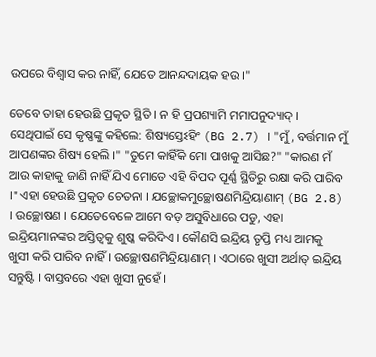ଉପରେ ବିଶ୍ଵାସ କର ନାହିଁ, ଯେତେ ଆନନ୍ଦଦାୟକ ହଉ ।"

ତେବେ ତାହା ହେଉଛି ପ୍ରକୃତ ସ୍ଥିତି । ନ ହି ପ୍ରପଶ୍ୟାମି ମମାପନୁଦ୍ୟାଦ୍ । ସେଥିପାଇଁ ସେ କୃଷ୍ଣଙ୍କୁ କହିଲେ: ଶିଷ୍ୟସ୍ତେଽହିଂ (BG 2.7) । "ମୁଁ, ବର୍ତ୍ତମାନ ମୁଁ ଆପଣଙ୍କର ଶିଷ୍ୟ ହେଲି ।" "ତୁମେ କାହିଁକି ମୋ ପାଖକୁ ଆସିଛ?" "କାରଣ ମଁ ଆଉ କାହାକୁ ଜାଣି ନାହିଁ ଯିଏ ମୋତେ ଏହି ବିପଦ ପୂର୍ଣ୍ଣ ସ୍ଥିତିରୁ ରକ୍ଷା କରି ପାରିବ ।" ଏହା ହେଉଛି ପ୍ରକୃତ ଚେତନା । ଯଚ୍ଛୋକମୁଚ୍ଛୋଷଣମିନ୍ଦ୍ରିୟାଣାମ୍ (BG 2.8) । ଉଚ୍ଛୋଷଣ । ଯେତେବେଳେ ଆମେ ବଡ଼ ଅସୁବିଧାରେ ପଡୁ, ଏହା ଇନ୍ଦ୍ରିୟମାନଙ୍କର ଅସ୍ତିତ୍ଵକୁ ଶୁଷ୍କ କରିଦିଏ । କୌଣସି ଇନ୍ଦ୍ରିୟ ତୃପ୍ତି ମଧ୍ୟ ଆମକୁ ଖୁସୀ କରି ପାରିବ ନାହିଁ । ଉଚ୍ଛୋଷଣମିନ୍ଦ୍ରିୟାଣାମ୍ । ଏଠାରେ ଖୁସୀ ଅର୍ଥାତ୍ ଇନ୍ଦ୍ରିୟ ସନ୍ତୁଷ୍ଟି । ବାସ୍ତବରେ ଏହା ଖୁସୀ ନୁହେଁ ।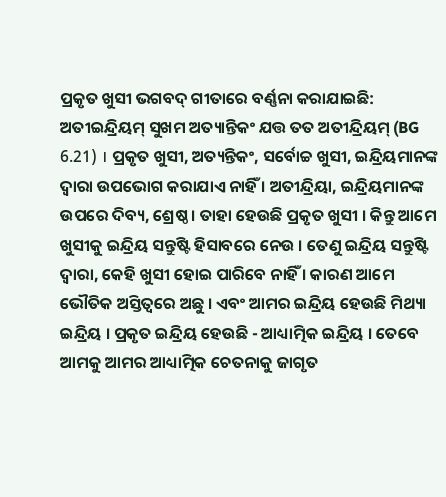ପ୍ରକୃତ ଖୁସୀ ଭଗବଦ୍ ଗୀତାରେ ବର୍ଣ୍ଣନା କରାଯାଇଛି: ଅତୀଇନ୍ଦ୍ରିୟମ୍ ସୁଖମ ଅତ୍ୟାନ୍ତିକଂ ଯତ୍ତ ତତ ଅତୀନ୍ଦ୍ରିୟମ୍ (BG 6.21) । ପ୍ରକୃତ ଖୁସୀ, ଅତ୍ୟନ୍ତିକଂ, ସର୍ବୋଚ୍ଚ ଖୁସୀ, ଇନ୍ଦ୍ରିୟମାନଙ୍କ ଦ୍ଵାରା ଉପଭୋଗ କରାଯାଏ ନାହିଁ । ଅତୀନ୍ଦ୍ରିୟା, ଇନ୍ଦ୍ରିୟମାନଙ୍କ ଉପରେ ଦିବ୍ୟ, ଶ୍ରେଷ୍ଠ । ତାହା ହେଉଛି ପ୍ରକୃତ ଖୁସୀ । କିନ୍ତୁ ଆମେ ଖୁସୀକୁ ଇନ୍ଦ୍ରିୟ ସନ୍ତୁଷ୍ଟି ହିସାବରେ ନେଉ । ତେଣୁ ଇନ୍ଦ୍ରିୟ ସନ୍ତୁଷ୍ଟି ଦ୍ଵାରା, କେହି ଖୁସୀ ହୋଇ ପାରିବେ ନାହିଁ । କାରଣ ଆମେ ଭୌତିକ ଅସ୍ତିତ୍ଵରେ ଅଛୁ । ଏବଂ ଆମର ଇନ୍ଦ୍ରିୟ ହେଉଛି ମିଥ୍ୟା ଇନ୍ଦ୍ରିୟ । ପ୍ରକୃତ ଇନ୍ଦ୍ରିୟ ହେଉଛି - ଆଧ୍ୟାତ୍ମିକ ଇନ୍ଦ୍ରିୟ । ତେବେ ଆମକୁ ଆମର ଆଧ୍ୟାତ୍ମିକ ଚେତନାକୁ ଜାଗୃତ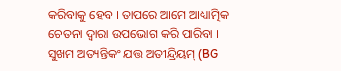କରିବାକୁ ହେବ । ତାପରେ ଆମେ ଆଧ୍ୟାତ୍ମିକ ଚେତନା ଦ୍ଵାରା ଉପଭୋଗ କରି ପାରିବା । ସୁଖମ ଅତ୍ୟନ୍ତିକଂ ଯତ୍ତ ଅତୀନ୍ଦ୍ରିୟମ୍ (BG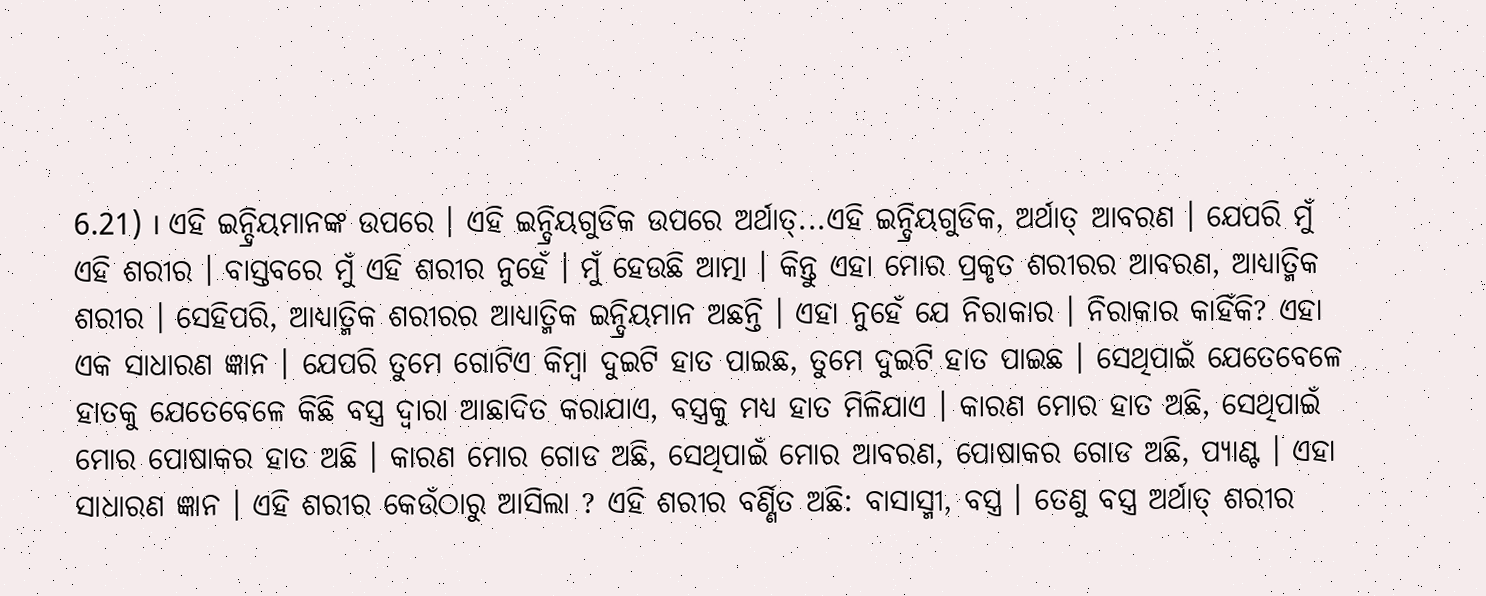6.21) । ଏହି ଇନ୍ଦ୍ରିୟମାନଙ୍କ ଉପରେ । ଏହି ଇନ୍ଦ୍ରିୟଗୁଡିକ ଉପରେ ଅର୍ଥାତ୍...ଏହି ଇନ୍ଦ୍ରିୟଗୁଡିକ, ଅର୍ଥାତ୍ ଆବରଣ । ଯେପରି ମୁଁ ଏହି ଶରୀର । ବାସ୍ତବରେ ମୁଁ ଏହି ଶରୀର ନୁହେଁ । ମୁଁ ହେଉଛି ଆତ୍ମା । କିନ୍ତୁ ଏହା ମୋର ପ୍ରକୃତ ଶରୀରର ଆବରଣ, ଆଧ୍ୟାତ୍ମିକ ଶରୀର । ସେହିପରି, ଆଧ୍ୟାତ୍ମିକ ଶରୀରର ଆଧ୍ୟାତ୍ମିକ ଇନ୍ଦ୍ରିୟମାନ ଅଛନ୍ତି । ଏହା ନୁହେଁ ଯେ ନିରାକାର । ନିରାକାର କାହିଁକି? ଏହା ଏକ ସାଧାରଣ ଜ୍ଞାନ । ଯେପରି ତୁମେ ଗୋଟିଏ କିମ୍ଵା ଦୁଇଟି ହାତ ପାଇଛ, ତୁମେ ଦୁଇଟି ହାତ ପାଇଛ । ସେଥିପାଇଁ ଯେତେବେଳେ ହାତକୁ ଯେତେବେଳେ କିଛି ବସ୍ତ୍ର ଦ୍ଵାରା ଆଛାଦିତ କରାଯାଏ, ବସ୍ତ୍ରକୁ ମଧ୍ୟ ହାତ ମିଳିଯାଏ । କାରଣ ମୋର ହାତ ଅଛି, ସେଥିପାଇଁ ମୋର ପୋଷାକର ହାତ ଅଛି । କାରଣ ମୋର ଗୋଡ ଅଛି, ସେଥିପାଇଁ ମୋର ଆବରଣ, ପୋଷାକର ଗୋଡ ଅଛି, ପ୍ୟାଣ୍ଟ । ଏହା ସାଧାରଣ ଜ୍ଞାନ । ଏହି ଶରୀର କେଉଁଠାରୁ ଆସିଲା ? ଏହି ଶରୀର ବର୍ଣ୍ଣିତ ଅଛି: ବାସାସ୍ମୀ, ବସ୍ତ୍ର । ତେଣୁ ବସ୍ତ୍ର ଅର୍ଥାତ୍ ଶରୀର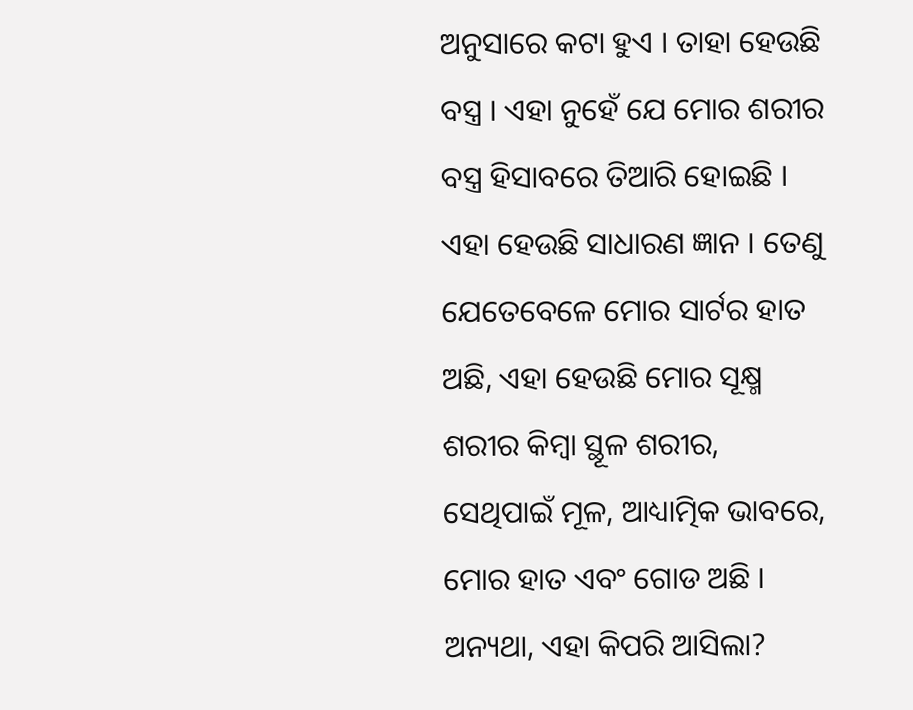ଅନୁସାରେ କଟା ହୁଏ । ତାହା ହେଉଛି ବସ୍ତ୍ର । ଏହା ନୁହେଁ ଯେ ମୋର ଶରୀର ବସ୍ତ୍ର ହିସାବରେ ତିଆରି ହୋଇଛି । ଏହା ହେଉଛି ସାଧାରଣ ଜ୍ଞାନ । ତେଣୁ ଯେତେବେଳେ ମୋର ସାର୍ଟର ହାତ ଅଛି, ଏହା ହେଉଛି ମୋର ସୂକ୍ଷ୍ମ ଶରୀର କିମ୍ଵା ସ୍ଥୂଳ ଶରୀର, ସେଥିପାଇଁ ମୂଳ, ଆଧ୍ୟାତ୍ମିକ ଭାବରେ, ମୋର ହାତ ଏବଂ ଗୋଡ ଅଛି । ଅନ୍ୟଥା, ଏହା କିପରି ଆସିଲା?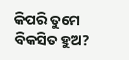କିପରି ତୁମେ ବିକସିତ ହୁଅ?